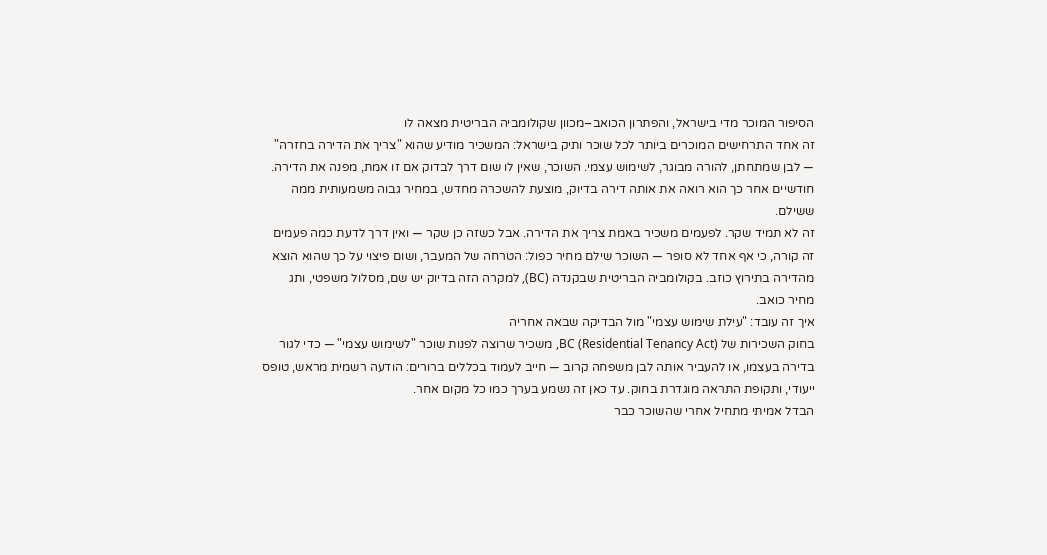הסיפור המוכר מדי בישראל, והפתרון הכואב–מכוון שקולומביה הבריטית מצאה לו
זה אחד התרחישים המוכרים ביותר לכל שוכר ותיק בישראל: המשכיר מודיע שהוא "צריך את הדירה בחזרה" — לבן שמתחתן, להורה מבוגר, לשימוש עצמי. השוכר, שאין לו שום דרך לבדוק אם זו אמת, מפנה את הדירה. חודשיים אחר כך הוא רואה את אותה דירה בדיוק, מוצעת להשכרה מחדש, במחיר גבוה משמעותית ממה ששילם.
זה לא תמיד שקר. לפעמים משכיר באמת צריך את הדירה. אבל כשזה כן שקר — ואין דרך לדעת כמה פעמים זה קורה, כי אף אחד לא סופר — השוכר שילם מחיר כפול: הטרחה של המעבר, ושום פיצוי על כך שהוא הוצא מהדירה בתירוץ כוזב. בקולומביה הבריטית שבקנדה (BC), למקרה הזה בדיוק יש שם, מסלול משפטי, ותג מחיר כואב.
איך זה עובד: "עילת שימוש עצמי" מול הבדיקה שבאה אחריה
בחוק השכירות של BC (Residential Tenancy Act), משכיר שרוצה לפנות שוכר "לשימוש עצמי" — כדי לגור בדירה בעצמו, או להעביר אותה לבן משפחה קרוב — חייב לעמוד בכללים ברורים: הודעה רשמית מראש, טופס ייעודי, ותקופת התראה מוגדרת בחוק. עד כאן זה נשמע בערך כמו כל מקום אחר.
הבדל אמיתי מתחיל אחרי שהשוכר כבר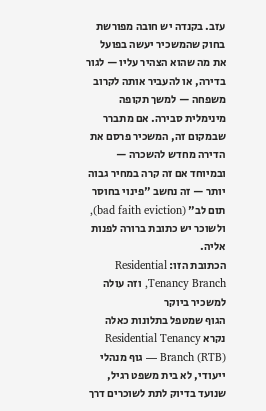עזב. בקנדה יש חובה מפורשת בחוק שהמשכיר יעשה בפועל את מה שהוא הצהיר עליו — לגור בדירה, או להעביר אותה לקרוב משפחה — למשך תקופה מינימלית סבירה. אם מתברר שבמקום זה, המשכיר פרסם את הדירה מחדש להשכרה — ובמיוחד אם זה קרה במחיר גבוה יותר — זה נחשב "פינוי בחוסר תום לב" (bad faith eviction), ולשוכר יש כתובת ברורה לפנות אליה.
הכתובת הזו: Residential Tenancy Branch, וזה עולה למשכיר ביוקר
הגוף שמטפל בתלונות כאלה נקרא Residential Tenancy Branch (RTB) — גוף מנהלי ייעודי, לא בית משפט רגיל, שנועד בדיוק לתת לשוכרים דרך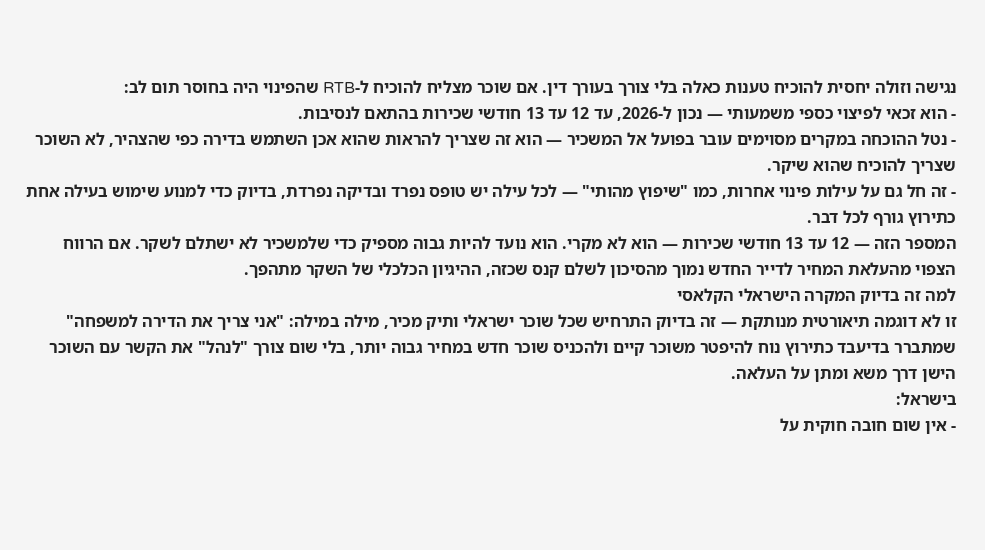נגישה וזולה יחסית להוכיח טענות כאלה בלי צורך בעורך דין. אם שוכר מצליח להוכיח ל-RTB שהפינוי היה בחוסר תום לב:
- הוא זכאי לפיצוי כספי משמעותי — נכון ל-2026, עד 12 עד 13 חודשי שכירות בהתאם לנסיבות.
- נטל ההוכחה במקרים מסוימים עובר בפועל אל המשכיר — הוא זה שצריך להראות שהוא אכן השתמש בדירה כפי שהצהיר, לא השוכר שצריך להוכיח שהוא שיקר.
- זה חל גם על עילות פינוי אחרות, כמו "שיפוץ מהותי" — לכל עילה יש טופס נפרד ובדיקה נפרדת, בדיוק כדי למנוע שימוש בעילה אחת כתירוץ גורף לכל דבר.
המספר הזה — 12 עד 13 חודשי שכירות — הוא לא מקרי. הוא נועד להיות גבוה מספיק כדי שלמשכיר לא ישתלם לשקר. אם הרווח הצפוי מהעלאת המחיר לדייר החדש נמוך מהסיכון לשלם קנס שכזה, ההיגיון הכלכלי של השקר מתהפך.
למה זה בדיוק המקרה הישראלי הקלאסי
זו לא דוגמה תיאורטית מנותקת — זה בדיוק התרחיש שכל שוכר ישראלי ותיק מכיר, מילה במילה: "אני צריך את הדירה למשפחה" שמתברר בדיעבד כתירוץ נוח להיפטר משוכר קיים ולהכניס שוכר חדש במחיר גבוה יותר, בלי שום צורך "לנהל" את הקשר עם השוכר הישן דרך משא ומתן על העלאה.
בישראל:
- אין שום חובה חוקית על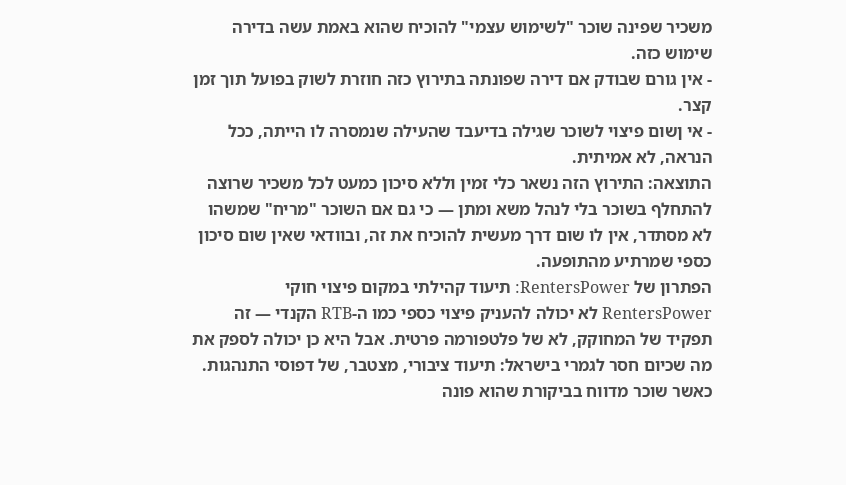משכיר שפינה שוכר "לשימוש עצמי" להוכיח שהוא באמת עשה בדירה שימוש כזה.
- אין גורם שבודק אם דירה שפונתה בתירוץ כזה חוזרת לשוק בפועל תוך זמן קצר.
- אי ןשום פיצוי לשוכר שגילה בדיעבד שהעילה שנמסרה לו הייתה, ככל הנראה, לא אמיתית.
התוצאה: התירוץ הזה נשאר כלי זמין וללא סיכון כמעט לכל משכיר שרוצה להתחלף בשוכר בלי לנהל משא ומתן — כי גם אם השוכר "מריח" שמשהו לא מסתדר, אין לו שום דרך מעשית להוכיח את זה, ובוודאי שאין שום סיכון כספי שמרתיע מהתופעה.
הפתרון של RentersPower: תיעוד קהילתי במקום פיצוי חוקי
RentersPower לא יכולה להעניק פיצוי כספי כמו ה-RTB הקנדי — זה תפקיד של המחוקק, לא של פלטפורמה פרטית. אבל היא כן יכולה לספק את מה שכיום חסר לגמרי בישראל: תיעוד ציבורי, מצטבר, של דפוסי התנהגות. כאשר שוכר מדווח בביקורת שהוא פונה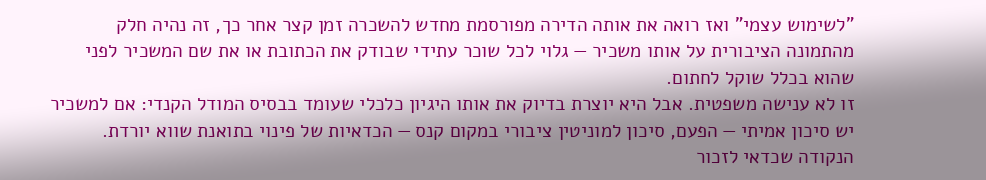"לשימוש עצמי" ואז רואה את אותה הדירה מפורסמת מחדש להשכרה זמן קצר אחר כך, זה נהיה חלק מהתמונה הציבורית על אותו משכיר — גלוי לכל שוכר עתידי שבודק את הכתובת או את שם המשכיר לפני שהוא בכלל שוקל לחתום.
זו לא ענישה משפטית. אבל היא יוצרת בדיוק את אותו היגיון כלכלי שעומד בבסיס המודל הקנדי: אם למשכיר יש סיכון אמיתי — הפעם, סיכון למוניטין ציבורי במקום קנס — הכדאיות של פינוי בתואנת שווא יורדת.
הנקודה שכדאי לזכור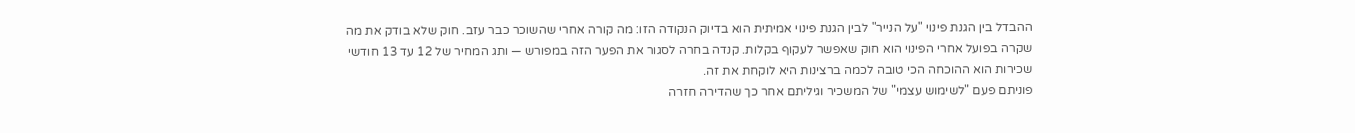ההבדל בין הגנת פינוי "על הנייר" לבין הגנת פינוי אמיתית הוא בדיוק הנקודה הזו: מה קורה אחרי שהשוכר כבר עזב. חוק שלא בודק את מה שקרה בפועל אחרי הפינוי הוא חוק שאפשר לעקוף בקלות. קנדה בחרה לסגור את הפער הזה במפורש — ותג המחיר של 12 עד 13 חודשי שכירות הוא ההוכחה הכי טובה לכמה ברצינות היא לוקחת את זה.
פוניתם פעם "לשימוש עצמי" של המשכיר וגיליתם אחר כך שהדירה חזרה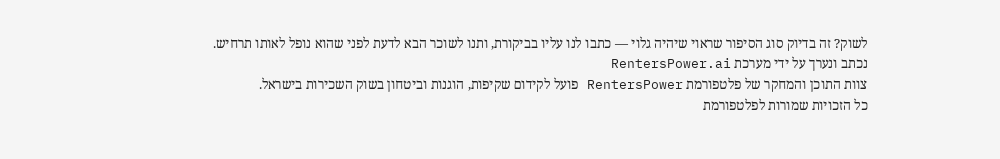לשוק? זה בדיוק סוג הסיפור שראוי שיהיה גלוי — כתבו לנו עליו בביקורת, ותנו לשוכר הבא לדעת לפני שהוא נופל לאותו תרחיש.
נכתב ונערך על ידי מערכת RentersPower.ai
צוות התוכן והמחקר של פלטפורמת RentersPower פועל לקידום שקיפות, הוגנות וביטחון בשוק השכירות בישראל.
כל הזכויות שמורות לפלטפורמת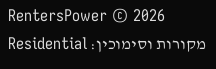RentersPower © 2026
מקורות וסימוכין: Residential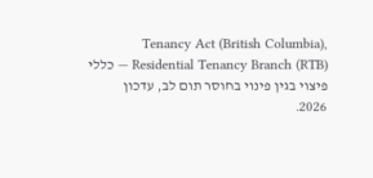Tenancy Act (British Columbia), Residential Tenancy Branch (RTB) — כללי פיצוי בגין פינוי בחוסר תום לב, עדכון 2026.